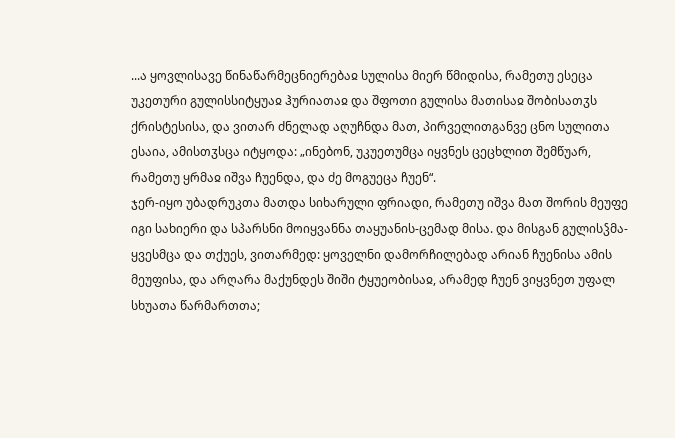...ა ყოვლისავე წინაწარმეცნიერებაჲ სულისა მიერ წმიდისა, რამეთუ ესეცა უკეთური გულისსიტყუაჲ ჰურიათაჲ და შფოთი გულისა მათისაჲ შობისათჳს ქრისტესისა, და ვითარ ძნელად აღუჩნდა მათ, პირველითგანვე ცნო სულითა ესაია, ამისთჳსცა იტყოდა: „ინებონ, უკუეთუმცა იყვნეს ცეცხლით შემწუარ, რამეთუ ყრმაჲ იშვა ჩუენდა, და ძე მოგუეცა ჩუენ“.
ჯერ-იყო უბადრუკთა მათდა სიხარული ფრიადი, რამეთუ იშვა მათ შორის მეუფე იგი სახიერი და სპარსნი მოიყვანნა თაყუანის-ცემად მისა. და მისგან გულისჴმა-ყვესმცა და თქუეს, ვითარმედ: ყოველნი დამორჩილებად არიან ჩუენისა ამის მეუფისა, და არღარა მაქუნდეს შიში ტყუეობისაჲ, არამედ ჩუენ ვიყვნეთ უფალ სხუათა წარმართთა;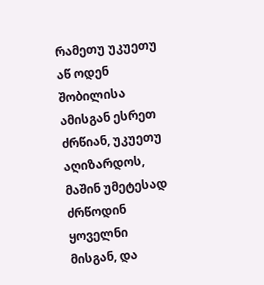რამეთუ უკუეთუ აწ ოდენ შობილისა ამისგან ესრეთ ძრწიან, უკუეთუ აღიზარდოს, მაშინ უმეტესად ძრწოდინ ყოველნი მისგან, და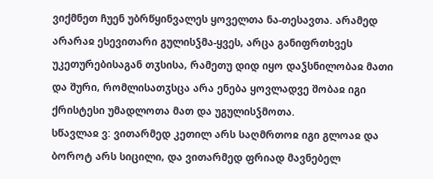ვიქმნეთ ჩუენ უბრწყინვალეს ყოველთა ნა-თესავთა. არამედ არარაჲ ესევითარი გულისჴმა-ყვეს, არცა განიფრთხვეს უკეთურებისაგან თჳსისა, რამეთუ დიდ იყო დაჴსნილობაჲ მათი და შური, რომლისათჳსცა არა ენება ყოვლადვე შობაჲ იგი ქრისტესი უმადლოთა მათ და უგულისჴმოთა.
სწავლაჲ ვ: ვითარმედ კეთილ არს საღმრთოჲ იგი გლოაჲ და ბოროტ არს სიცილი, და ვითარმედ ფრიად მავნებელ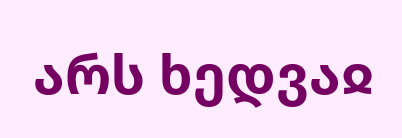არს ხედვაჲ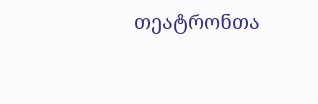თეატრონთა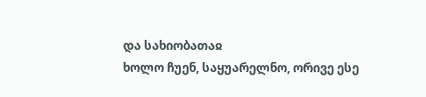და სახიობათაჲ
ხოლო ჩუენ, საყუარელნო, ორივე ესე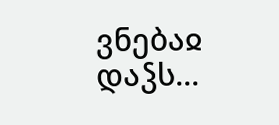ვნებაჲ დაჴს...